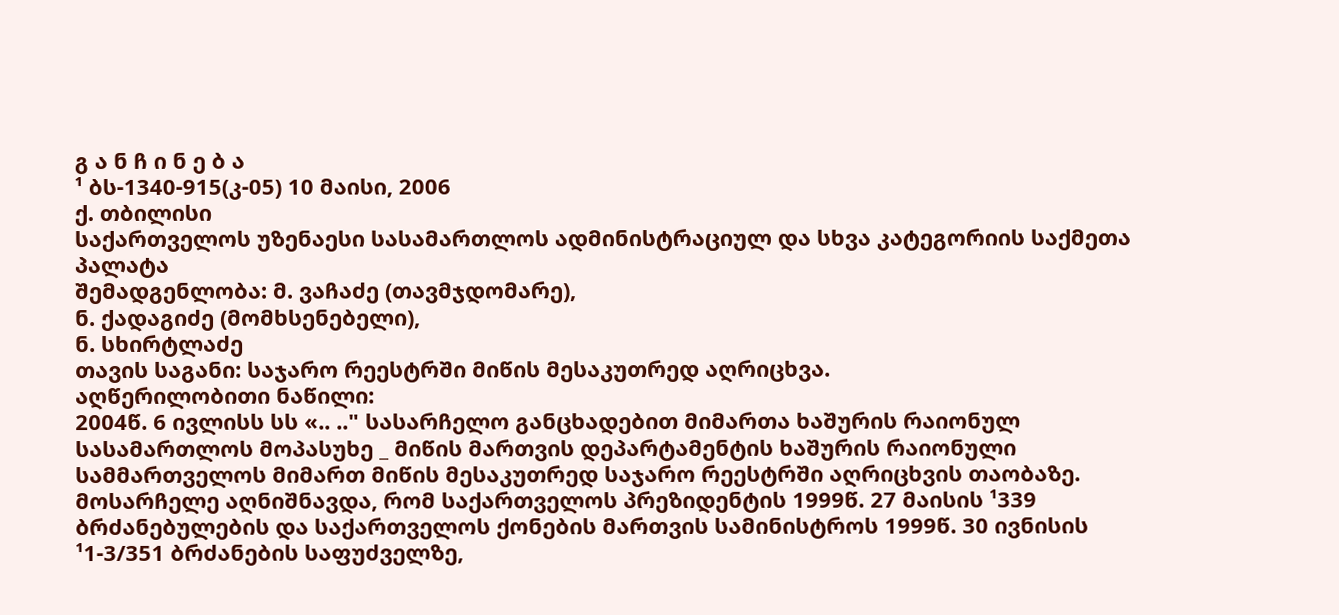გ ა ნ ჩ ი ნ ე ბ ა
¹ ბს-1340-915(კ-05) 10 მაისი, 2006
ქ. თბილისი
საქართველოს უზენაესი სასამართლოს ადმინისტრაციულ და სხვა კატეგორიის საქმეთა პალატა
შემადგენლობა: მ. ვაჩაძე (თავმჯდომარე),
ნ. ქადაგიძე (მომხსენებელი),
ნ. სხირტლაძე
თავის საგანი: საჯარო რეესტრში მიწის მესაკუთრედ აღრიცხვა.
აღწერილობითი ნაწილი:
2004წ. 6 ივლისს სს «.. .." სასარჩელო განცხადებით მიმართა ხაშურის რაიონულ სასამართლოს მოპასუხე _ მიწის მართვის დეპარტამენტის ხაშურის რაიონული სამმართველოს მიმართ მიწის მესაკუთრედ საჯარო რეესტრში აღრიცხვის თაობაზე.
მოსარჩელე აღნიშნავდა, რომ საქართველოს პრეზიდენტის 1999წ. 27 მაისის ¹339 ბრძანებულების და საქართველოს ქონების მართვის სამინისტროს 1999წ. 30 ივნისის ¹1-3/351 ბრძანების საფუძველზე,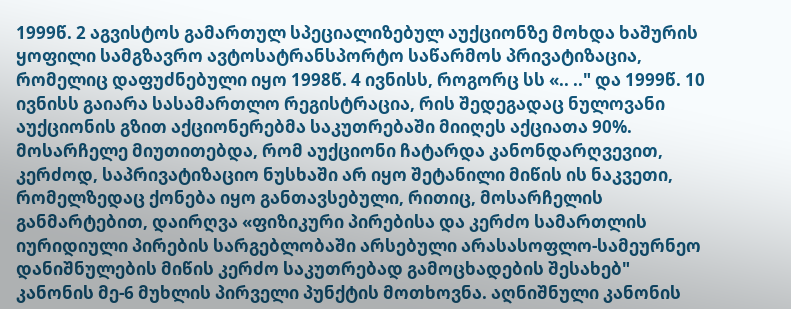1999წ. 2 აგვისტოს გამართულ სპეციალიზებულ აუქციონზე მოხდა ხაშურის ყოფილი სამგზავრო ავტოსატრანსპორტო საწარმოს პრივატიზაცია, რომელიც დაფუძნებული იყო 1998წ. 4 ივნისს, როგორც სს «.. .." და 1999წ. 10 ივნისს გაიარა სასამართლო რეგისტრაცია, რის შედეგადაც ნულოვანი აუქციონის გზით აქციონერებმა საკუთრებაში მიიღეს აქციათა 90%.
მოსარჩელე მიუთითებდა, რომ აუქციონი ჩატარდა კანონდარღვევით, კერძოდ, საპრივატიზაციო ნუსხაში არ იყო შეტანილი მიწის ის ნაკვეთი, რომელზედაც ქონება იყო განთავსებული, რითიც, მოსარჩელის განმარტებით, დაირღვა «ფიზიკური პირებისა და კერძო სამართლის იურიდიული პირების სარგებლობაში არსებული არასასოფლო-სამეურნეო დანიშნულების მიწის კერძო საკუთრებად გამოცხადების შესახებ" კანონის მე-6 მუხლის პირველი პუნქტის მოთხოვნა. აღნიშნული კანონის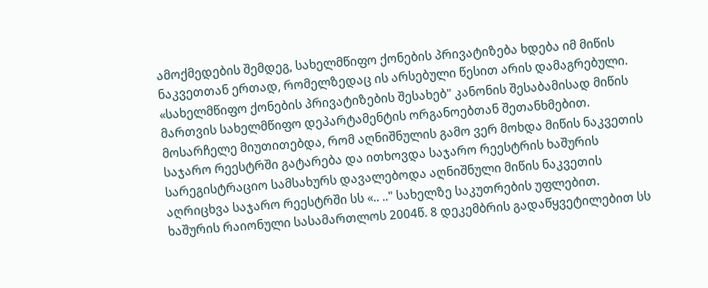ამოქმედების შემდეგ, სახელმწიფო ქონების პრივატიზება ხდება იმ მიწის ნაკვეთთან ერთად, რომელზედაც ის არსებული წესით არის დამაგრებული. «სახელმწიფო ქონების პრივატიზების შესახებ" კანონის შესაბამისად მიწის მართვის სახელმწიფო დეპარტამენტის ორგანოებთან შეთანხმებით.
მოსარჩელე მიუთითებდა, რომ აღნიშნულის გამო ვერ მოხდა მიწის ნაკვეთის საჯარო რეესტრში გატარება და ითხოვდა საჯარო რეესტრის ხაშურის სარეგისტრაციო სამსახურს დავალებოდა აღნიშნული მიწის ნაკვეთის აღრიცხვა საჯარო რეესტრში სს «.. .." სახელზე საკუთრების უფლებით.
ხაშურის რაიონული სასამართლოს 2004წ. 8 დეკემბრის გადაწყვეტილებით სს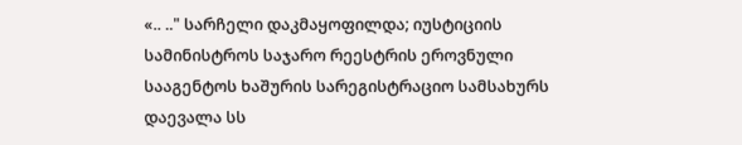«.. .." სარჩელი დაკმაყოფილდა; იუსტიციის სამინისტროს საჯარო რეესტრის ეროვნული სააგენტოს ხაშურის სარეგისტრაციო სამსახურს დაევალა სს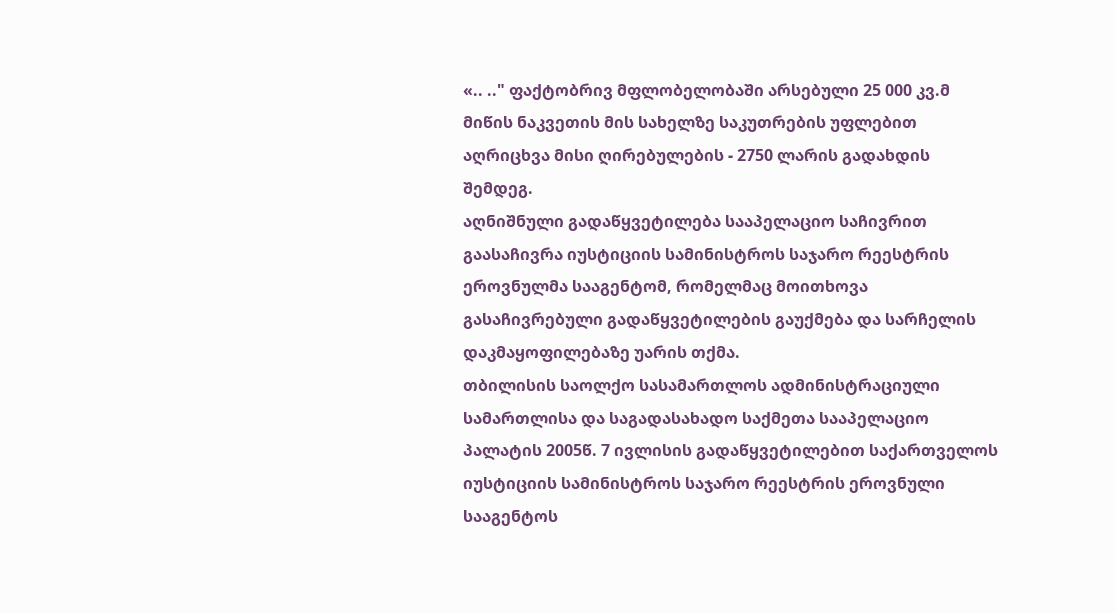«.. .." ფაქტობრივ მფლობელობაში არსებული 25 000 კვ.მ მიწის ნაკვეთის მის სახელზე საკუთრების უფლებით აღრიცხვა მისი ღირებულების - 2750 ლარის გადახდის შემდეგ.
აღნიშნული გადაწყვეტილება სააპელაციო საჩივრით გაასაჩივრა იუსტიციის სამინისტროს საჯარო რეესტრის ეროვნულმა სააგენტომ, რომელმაც მოითხოვა გასაჩივრებული გადაწყვეტილების გაუქმება და სარჩელის დაკმაყოფილებაზე უარის თქმა.
თბილისის საოლქო სასამართლოს ადმინისტრაციული სამართლისა და საგადასახადო საქმეთა სააპელაციო პალატის 2005წ. 7 ივლისის გადაწყვეტილებით საქართველოს იუსტიციის სამინისტროს საჯარო რეესტრის ეროვნული სააგენტოს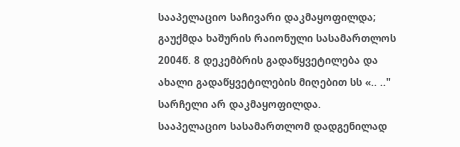სააპელაციო საჩივარი დაკმაყოფილდა; გაუქმდა ხაშურის რაიონული სასამართლოს 2004წ. 8 დეკემბრის გადაწყვეტილება და ახალი გადაწყვეტილების მიღებით სს «.. .." სარჩელი არ დაკმაყოფილდა.
სააპელაციო სასამართლომ დადგენილად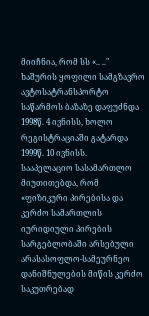მიიჩნია, რომ სს «.. .." ხაშურის ყოფილი სამგზავრო ავტოსატრანსპორტო საწარმოს ბაზაზე დაფუძნდა 1998წ. 4 ივნისს, ხოლო რეგისტრაციაში გატარდა 1999წ. 10 ივნისს.
სააპელაციო სასამართლო მიუთითებდა, რომ «ფიზიკური პირებისა და კერძო სამართლის იურიდიული პირების სარგებლობაში არსებული არასასოფლო-სამეურნეო დანიშნულების მიწის კერძო საკუთრებად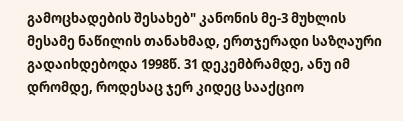გამოცხადების შესახებ" კანონის მე-3 მუხლის მესამე ნაწილის თანახმად, ერთჯერადი საზღაური გადაიხდებოდა 1998წ. 31 დეკემბრამდე, ანუ იმ დრომდე, როდესაც ჯერ კიდეც სააქციო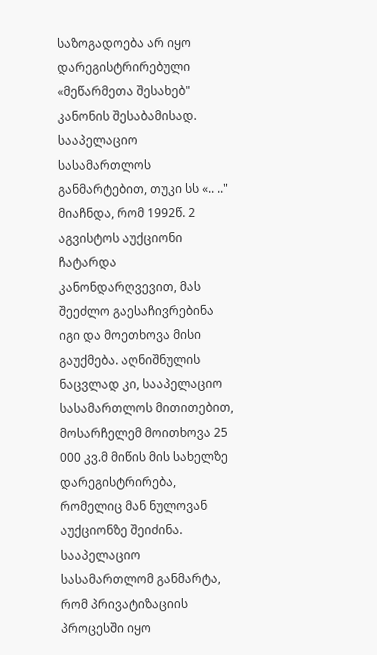საზოგადოება არ იყო დარეგისტრირებული «მეწარმეთა შესახებ" კანონის შესაბამისად.
სააპელაციო სასამართლოს განმარტებით, თუკი სს «.. .." მიაჩნდა, რომ 1992წ. 2 აგვისტოს აუქციონი ჩატარდა კანონდარღვევით, მას შეეძლო გაესაჩივრებინა იგი და მოეთხოვა მისი გაუქმება. აღნიშნულის ნაცვლად კი, სააპელაციო სასამართლოს მითითებით, მოსარჩელემ მოითხოვა 25 000 კვ.მ მიწის მის სახელზე დარეგისტრირება, რომელიც მან ნულოვან აუქციონზე შეიძინა.
სააპელაციო სასამართლომ განმარტა, რომ პრივატიზაციის პროცესში იყო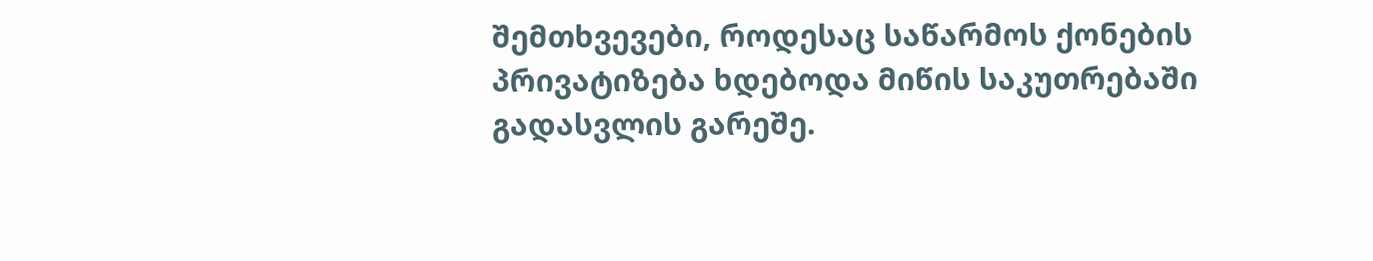შემთხვევები, როდესაც საწარმოს ქონების პრივატიზება ხდებოდა მიწის საკუთრებაში გადასვლის გარეშე.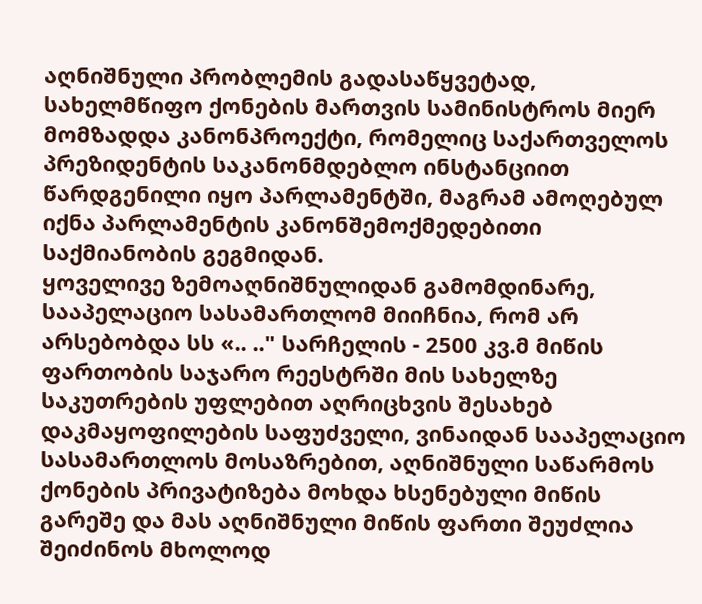აღნიშნული პრობლემის გადასაწყვეტად, სახელმწიფო ქონების მართვის სამინისტროს მიერ მომზადდა კანონპროექტი, რომელიც საქართველოს პრეზიდენტის საკანონმდებლო ინსტანციით წარდგენილი იყო პარლამენტში, მაგრამ ამოღებულ იქნა პარლამენტის კანონშემოქმედებითი საქმიანობის გეგმიდან.
ყოველივე ზემოაღნიშნულიდან გამომდინარე, სააპელაციო სასამართლომ მიიჩნია, რომ არ არსებობდა სს «.. .." სარჩელის - 2500 კვ.მ მიწის ფართობის საჯარო რეესტრში მის სახელზე საკუთრების უფლებით აღრიცხვის შესახებ დაკმაყოფილების საფუძველი, ვინაიდან სააპელაციო სასამართლოს მოსაზრებით, აღნიშნული საწარმოს ქონების პრივატიზება მოხდა ხსენებული მიწის გარეშე და მას აღნიშნული მიწის ფართი შეუძლია შეიძინოს მხოლოდ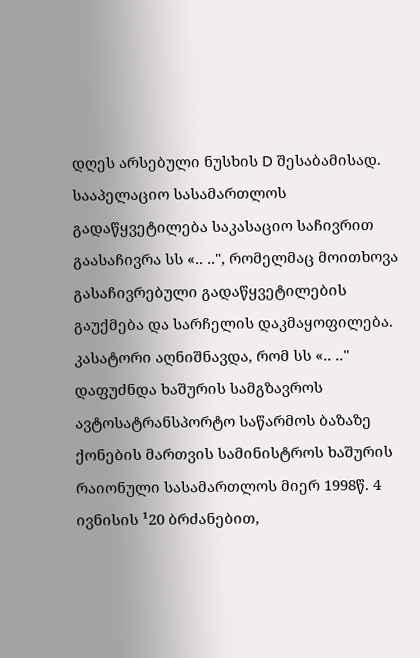დღეს არსებული ნუსხის D შესაბამისად.
სააპელაციო სასამართლოს გადაწყვეტილება საკასაციო საჩივრით გაასაჩივრა სს «.. ..", რომელმაც მოითხოვა გასაჩივრებული გადაწყვეტილების გაუქმება და სარჩელის დაკმაყოფილება.
კასატორი აღნიშნავდა, რომ სს «.. .." დაფუძნდა ხაშურის სამგზავროს ავტოსატრანსპორტო საწარმოს ბაზაზე ქონების მართვის სამინისტროს ხაშურის რაიონული სასამართლოს მიერ 1998წ. 4 ივნისის ¹20 ბრძანებით,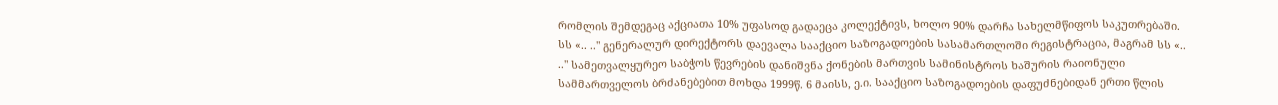რომლის შემდეგაც აქციათა 10% უფასოდ გადაეცა კოლექტივს, ხოლო 90% დარჩა სახელმწიფოს საკუთრებაში. სს «.. .." გენერალურ დირექტორს დაევალა სააქციო საზოგადოების სასამართლოში რეგისტრაცია, მაგრამ სს «.. .." სამეთვალყურეო საბჭოს წევრების დანიშვნა ქონების მართვის სამინისტროს ხაშურის რაიონული სამმართველოს ბრძანებებით მოხდა 1999წ. 6 მაისს, ე.ი. სააქციო საზოგადოების დაფუძნებიდან ერთი წლის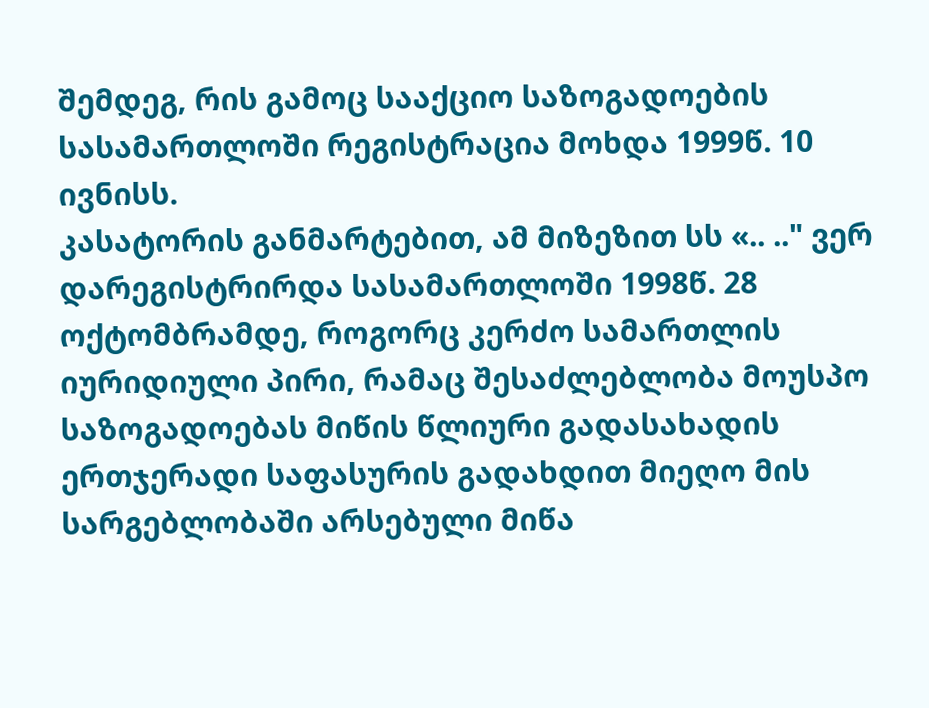შემდეგ, რის გამოც სააქციო საზოგადოების სასამართლოში რეგისტრაცია მოხდა 1999წ. 10 ივნისს.
კასატორის განმარტებით, ამ მიზეზით სს «.. .." ვერ დარეგისტრირდა სასამართლოში 1998წ. 28 ოქტომბრამდე, როგორც კერძო სამართლის იურიდიული პირი, რამაც შესაძლებლობა მოუსპო საზოგადოებას მიწის წლიური გადასახადის ერთჯერადი საფასურის გადახდით მიეღო მის სარგებლობაში არსებული მიწა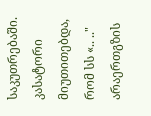საკუთრებაში.
კასატორი მიუთითებდა, რომ სს «.. .." არაერთგზის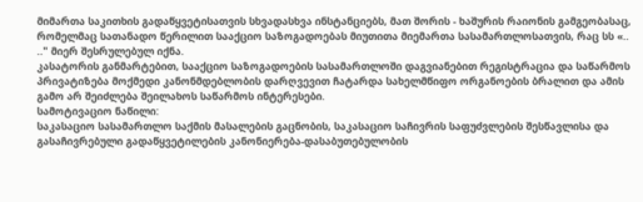მიმართა საკითხის გადაწყვეტისათვის სხვადასხვა ინსტანციებს, მათ შორის - ხაშურის რაიონის გამგეობასაც, რომელმაც სათანადო წერილით სააქციო საზოგადოებას მიუთითა მიემართა სასამართლოსათვის, რაც სს «.. .." მიერ შესრულებულ იქნა.
კასატორის განმარტებით, სააქციო საზოგადოების სასამართლოში დაგვიანებით რეგისტრაცია და საწარმოს პრივატიზება მოქმედი კანონმდებლობის დარღვევით ჩატარდა სახელმწიფო ორგანოების ბრალით და ამის გამო არ შეიძლება შეილახოს საწარმოს ინტერესები.
სამოტივაციო ნაწილი:
საკასაციო სასამართლო საქმის მასალების გაცნობის, საკასაციო საჩივრის საფუძვლების შესწავლისა და გასაჩივრებული გადაწყვეტილების კანონიერება-დასაბუთებულობის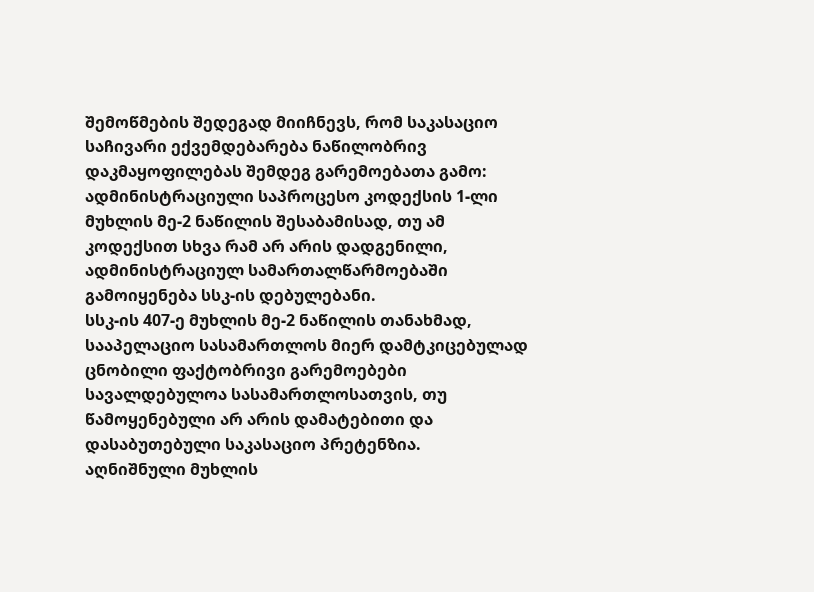შემოწმების შედეგად მიიჩნევს, რომ საკასაციო საჩივარი ექვემდებარება ნაწილობრივ დაკმაყოფილებას შემდეგ გარემოებათა გამო:
ადმინისტრაციული საპროცესო კოდექსის 1-ლი მუხლის მე-2 ნაწილის შესაბამისად, თუ ამ კოდექსით სხვა რამ არ არის დადგენილი, ადმინისტრაციულ სამართალწარმოებაში გამოიყენება სსკ-ის დებულებანი.
სსკ-ის 407-ე მუხლის მე-2 ნაწილის თანახმად, სააპელაციო სასამართლოს მიერ დამტკიცებულად ცნობილი ფაქტობრივი გარემოებები სავალდებულოა სასამართლოსათვის, თუ წამოყენებული არ არის დამატებითი და დასაბუთებული საკასაციო პრეტენზია.
აღნიშნული მუხლის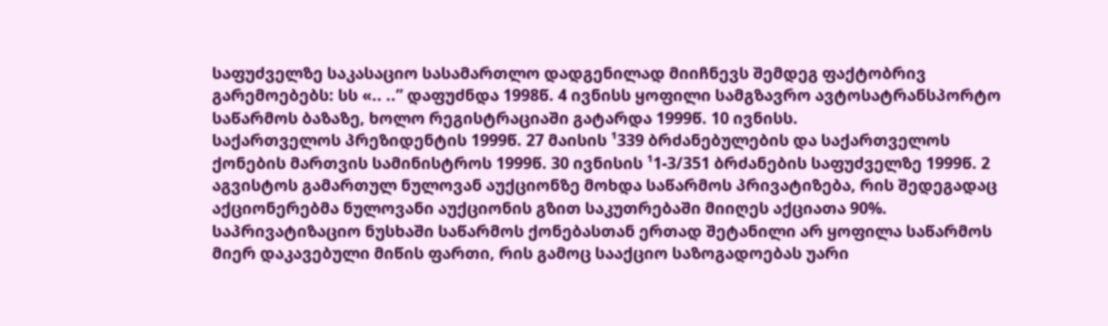საფუძველზე საკასაციო სასამართლო დადგენილად მიიჩნევს შემდეგ ფაქტობრივ გარემოებებს: სს «.. ..” დაფუძნდა 1998წ. 4 ივნისს ყოფილი სამგზავრო ავტოსატრანსპორტო საწარმოს ბაზაზე, ხოლო რეგისტრაციაში გატარდა 1999წ. 10 ივნისს.
საქართველოს პრეზიდენტის 1999წ. 27 მაისის ¹339 ბრძანებულების და საქართველოს ქონების მართვის სამინისტროს 1999წ. 30 ივნისის ¹1-3/351 ბრძანების საფუძველზე 1999წ. 2 აგვისტოს გამართულ ნულოვან აუქციონზე მოხდა საწარმოს პრივატიზება, რის შედეგადაც აქციონერებმა ნულოვანი აუქციონის გზით საკუთრებაში მიიღეს აქციათა 90%. საპრივატიზაციო ნუსხაში საწარმოს ქონებასთან ერთად შეტანილი არ ყოფილა საწარმოს მიერ დაკავებული მიწის ფართი, რის გამოც სააქციო საზოგადოებას უარი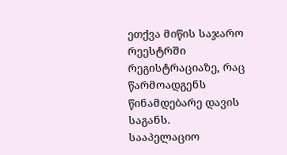ეთქვა მიწის საჯარო რეესტრში რეგისტრაციაზე, რაც წარმოადგენს წინამდებარე დავის საგანს.
სააპელაციო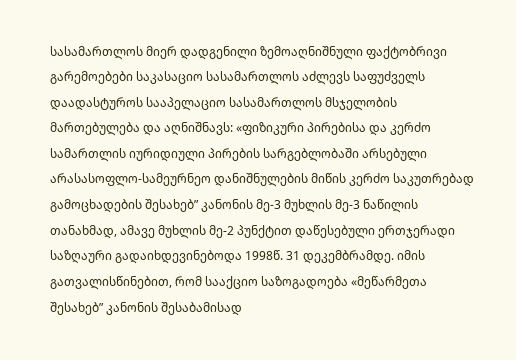სასამართლოს მიერ დადგენილი ზემოაღნიშნული ფაქტობრივი გარემოებები საკასაციო სასამართლოს აძლევს საფუძველს დაადასტუროს სააპელაციო სასამართლოს მსჯელობის მართებულება და აღნიშნავს: «ფიზიკური პირებისა და კერძო სამართლის იურიდიული პირების სარგებლობაში არსებული არასასოფლო-სამეურნეო დანიშნულების მიწის კერძო საკუთრებად გამოცხადების შესახებ” კანონის მე-3 მუხლის მე-3 ნაწილის თანახმად, ამავე მუხლის მე-2 პუნქტით დაწესებული ერთჯერადი საზღაური გადაიხდევინებოდა 1998წ. 31 დეკემბრამდე. იმის გათვალისწინებით, რომ სააქციო საზოგადოება «მეწარმეთა შესახებ” კანონის შესაბამისად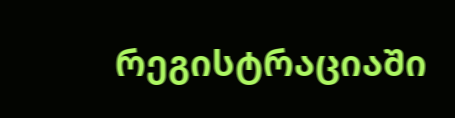რეგისტრაციაში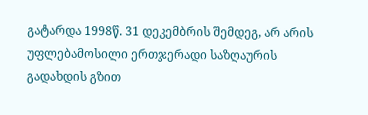გატარდა 1998წ. 31 დეკემბრის შემდეგ, არ არის უფლებამოსილი ერთჯერადი საზღაურის გადახდის გზით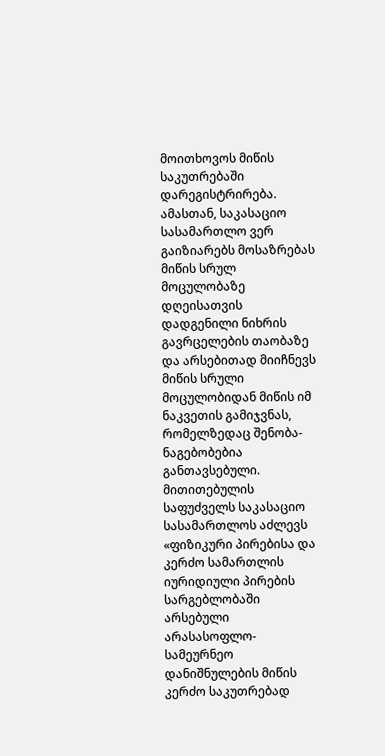მოითხოვოს მიწის საკუთრებაში დარეგისტრირება.
ამასთან, საკასაციო სასამართლო ვერ გაიზიარებს მოსაზრებას მიწის სრულ მოცულობაზე დღეისათვის დადგენილი ნიხრის გავრცელების თაობაზე და არსებითად მიიჩნევს მიწის სრული მოცულობიდან მიწის იმ ნაკვეთის გამიჯვნას, რომელზედაც შენობა-ნაგებობებია განთავსებული. მითითებულის საფუძველს საკასაციო სასამართლოს აძლევს «ფიზიკური პირებისა და კერძო სამართლის იურიდიული პირების სარგებლობაში არსებული არასასოფლო-სამეურნეო დანიშნულების მიწის კერძო საკუთრებად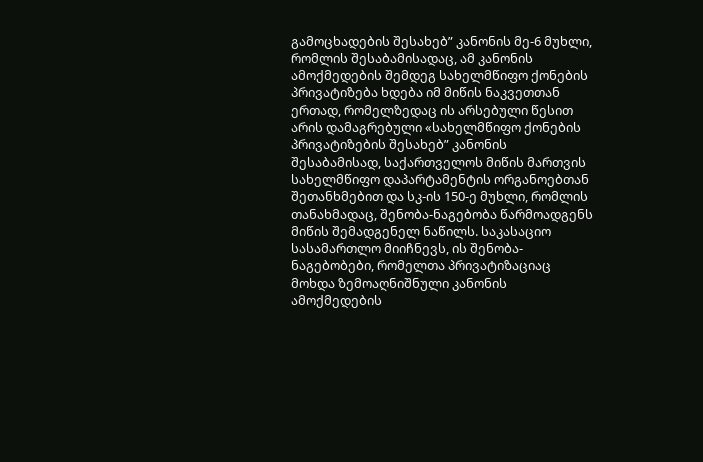გამოცხადების შესახებ” კანონის მე-6 მუხლი, რომლის შესაბამისადაც, ამ კანონის ამოქმედების შემდეგ სახელმწიფო ქონების პრივატიზება ხდება იმ მიწის ნაკვეთთან ერთად, რომელზედაც ის არსებული წესით არის დამაგრებული «სახელმწიფო ქონების პრივატიზების შესახებ” კანონის შესაბამისად, საქართველოს მიწის მართვის სახელმწიფო დაპარტამენტის ორგანოებთან შეთანხმებით და სკ-ის 150-ე მუხლი, რომლის თანახმადაც, შენობა-ნაგებობა წარმოადგენს მიწის შემადგენელ ნაწილს. საკასაციო სასამართლო მიიჩნევს, ის შენობა-ნაგებობები, რომელთა პრივატიზაციაც მოხდა ზემოაღნიშნული კანონის ამოქმედების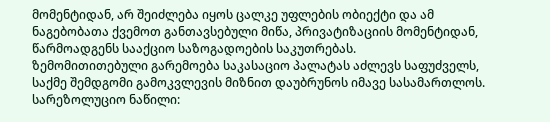მომენტიდან, არ შეიძლება იყოს ცალკე უფლების ობიექტი და ამ ნაგებობათა ქვემოთ განთავსებული მიწა, პრივატიზაციის მომენტიდან, წარმოადგენს სააქციო საზოგადოების საკუთრებას.
ზემომითითებული გარემოება საკასაციო პალატას აძლევს საფუძველს, საქმე შემდგომი გამოკვლევის მიზნით დაუბრუნოს იმავე სასამართლოს.
სარეზოლუციო ნაწილი: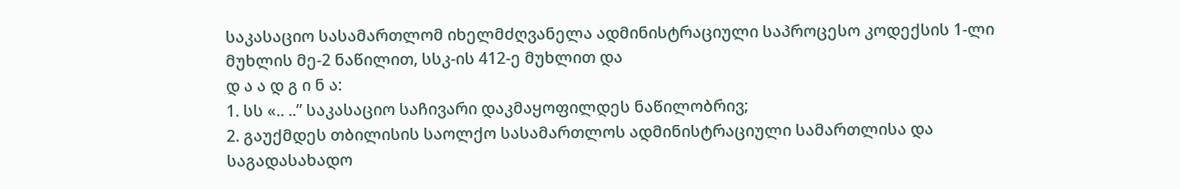საკასაციო სასამართლომ იხელმძღვანელა ადმინისტრაციული საპროცესო კოდექსის 1-ლი მუხლის მე-2 ნაწილით, სსკ-ის 412-ე მუხლით და
დ ა ა დ გ ი ნ ა:
1. სს «.. ..” საკასაციო საჩივარი დაკმაყოფილდეს ნაწილობრივ;
2. გაუქმდეს თბილისის საოლქო სასამართლოს ადმინისტრაციული სამართლისა და საგადასახადო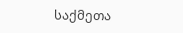საქმეთა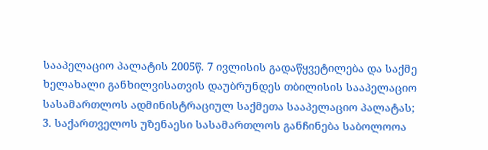სააპელაციო პალატის 2005წ. 7 ივლისის გადაწყვეტილება და საქმე ხელახალი განხილვისათვის დაუბრუნდეს თბილისის სააპელაციო სასამართლოს ადმინისტრაციულ საქმეთა სააპელაციო პალატას;
3. საქართველოს უზენაესი სასამართლოს განჩინება საბოლოოა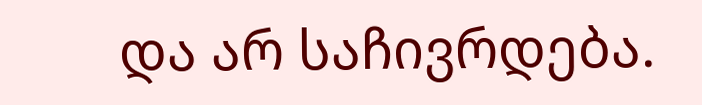და არ საჩივრდება.